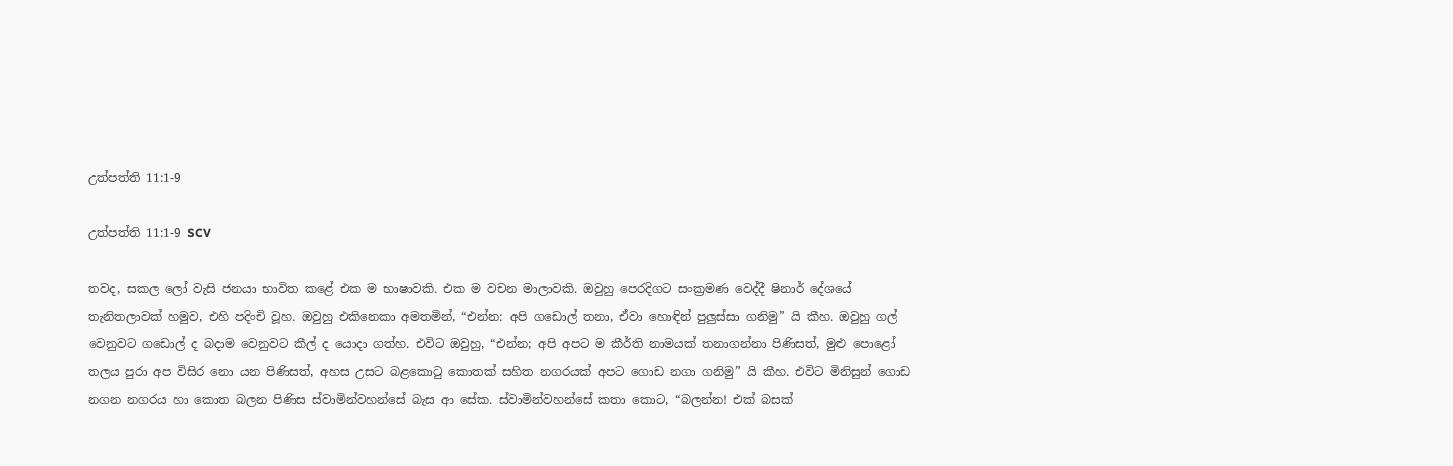උත්පත්ති 11:1-9

උත්පත්ති 11:1-9 SCV

තවද, සකල ලෝ වැසි ජනයා භාවිත කළේ එක ම භාෂාවකි. එක ම වචන මාලාවකි. ඔවුහු පෙරදිගට සංක්‍රමණ වෙද්දී ෂිනාර් දේශයේ තැනිතලාවක් හමුව, එහි පදිංචි වූහ. ඔවුහු එකිනෙකා අමතමින්, “එන්න: අපි ගඩොල් තනා, ඒවා හොඳින් පුලුස්සා ගනිමු” යි කීහ. ඔවුහු ගල් වෙනුවට ගඩොල් ද බදාම වෙනුවට කීල් ද යොදා ගත්හ. එවිට ඔවුහු, “එන්න; අපි අපට ම කීර්ති නාමයක් තනාගන්නා පිණිසත්, මුළු පොළෝ තලය පුරා අප විසිර නො යන පිණිසත්, අහස උසට බළකොටු කොතක් සහිත නගරයක් අපට ගොඩ නගා ගනිමු” යි කීහ. එවිට මිනිසුන් ගොඩ නගන නගරය හා කොත බලන පිණිස ස්වාමින්වහන්සේ බැස ආ සේක. ස්වාමින්වහන්සේ කතා කොට, “බලන්න! එක් බසක්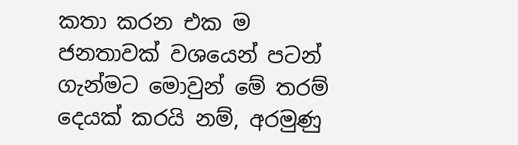කතා කරන එක ම ජනතාවක් වශයෙන් පටන් ගැන්මට මොවුන් මේ තරම් දෙයක් කරයි නම්, අරමුණු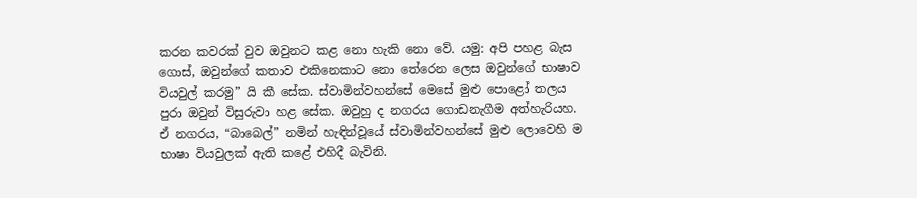කරන කවරක් වුව ඔවුනට කළ නො හැකි නො වේ. යමු: අපි පහළ බැස ගොස්, ඔවුන්ගේ කතාව එකිනෙකාට නො තේරෙන ලෙස ඔවුන්ගේ භාෂාව වියවුල් කරමු” යි කී සේක. ස්වාමින්වහන්සේ මෙසේ මුළු පොළෝ තලය පුරා ඔවුන් විසුරුවා හළ සේක. ඔවුහු ද නගරය ගොඩනැගීම අත්හැරියහ. ඒ නගරය, “බාබෙල්” නමින් හැඳින්වූයේ ස්වාමින්වහන්සේ මුළු ලොවෙහි ම භාෂා වියවුලක් ඇති කළේ එහිදී බැවිනි.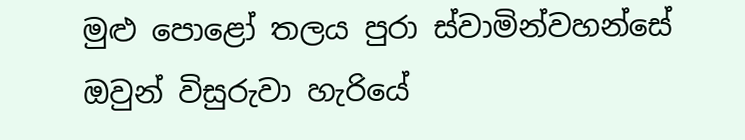මුළු පොළෝ තලය පුරා ස්වාමින්වහන්සේ ඔවුන් විසුරුවා හැරියේ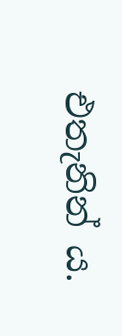එතැනින් ය.